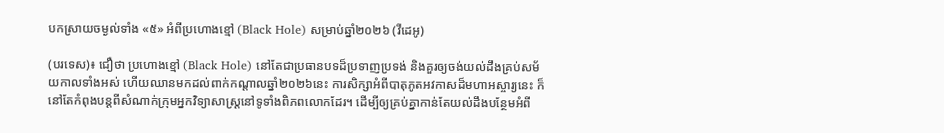បកស្រាយចម្ងល់ទាំង «៥» អំពីប្រហោងខ្មៅ (Black Hole) សម្រាប់ឆ្នាំ២០២៦ (វីដេអូ)

(បរទេស)៖ ជឿថា ប្រហោងខ្មៅ (Black Hole) នៅតែជាប្រធានបទដ៏ប្រទាញប្រទង់ និងគួរឲ្យចង់យល់ដឹងគ្រប់សម័យកាលទាំងអស់ ហើយឈានមកដល់ពាក់កណ្តាលឆ្នាំ២០២៦នេះ ការសិក្សាអំពីបាតុភូតអវកាសដ៏មហាអស្ចារ្យនេះ ក៏នៅតែកំពុងបន្តពីសំណាក់ក្រុមអ្នកវិទ្យាសាស្ត្រនៅទូទាំងពិភពលោកដែរ។ ដើម្បីឲ្យគ្រប់គ្នាកាន់តែយល់ដឹងបន្ថែមអំពី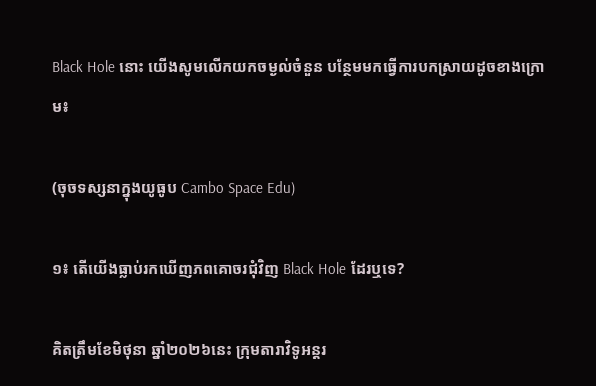Black Hole នោះ យើងសូមលើកយកចម្ងល់ចំនួន បន្ថែមមកធ្វើការបកស្រាយដូចខាងក្រោម៖

(ចុចទស្សនាក្នុងយូធូប Cambo Space Edu)

១៖ តើយើងធ្លាប់រកឃើញភពគោចរជុំវិញ Black Hole ដែរឬទេ?

គិតត្រឹមខែមិថុនា ឆ្នាំ២០២៦នេះ ក្រុមតារាវិទូអន្តរ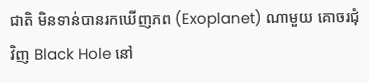ជាតិ មិនទាន់បានរកឃើញភព (Exoplanet) ណាមួយ គោចរជុំវិញ Black Hole នៅ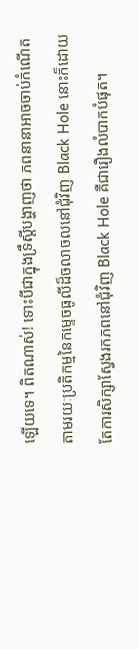ឡើយទេ។ ពិតណាស់! ទោះបីជាក្នុងទ្រឹស្តីបង្ហាញថា ភពនានាអាចចាប់កំណើត តាមរយៈប្រតិកម្មនៃកម្ទេចធូលីដ៏ចលាចលនៅជុំវិញ Black Hole នោះក៏ដោយ តែការសិក្សាស្វែងរកភពនៅជុំវិញ Black Hole គឺជារឿងលំបាកបំផុត។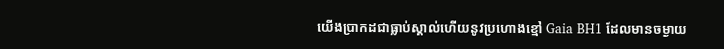យើងប្រាកដជាធ្លាប់ស្គាល់ហើយនូវប្រហោងខ្មៅ Gaia BH1 ដែលមានចម្ងាយ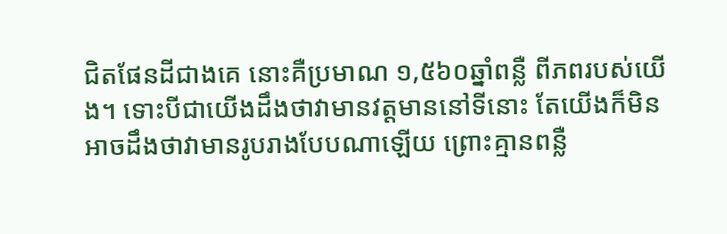ជិតផែនដីជាងគេ នោះគឺប្រមាណ ១,៥៦០ឆ្នាំពន្លឺ ពីភពរបស់យើង។ ទោះបីជាយើងដឹងថាវាមានវត្តមាននៅទីនោះ តែយើងក៏មិនអាចដឹងថាវាមានរូបរាងបែបណាឡើយ ព្រោះគ្មានពន្លឺ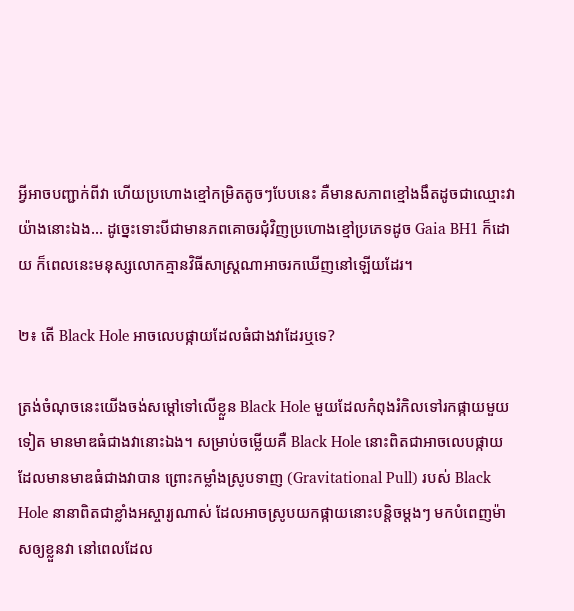អ្វីអាចបញ្ជាក់ពីវា ហើយប្រហោងខ្មៅកម្រិតតូចៗបែបនេះ គឺមានសភាពខ្មៅងងឹតដូចជាឈ្មោះវាយ៉ាងនោះឯង… ដូច្នេះទោះបីជាមានភពគោចរជុំវិញប្រហោងខ្មៅប្រភេទដូច Gaia BH1 ក៏ដោយ ក៏ពេលនេះមនុស្សលោកគ្មានវិធីសាស្ត្រណាអាចរកឃើញនៅឡើយដែរ។

២៖ តើ Black Hole អាចលេបផ្កាយដែលធំជាងវាដែរឬទេ?

ត្រង់ចំណុចនេះយើងចង់សម្តៅទៅលើខ្លួន Black Hole មួយដែលកំពុងរំកិលទៅរកផ្កាយមួយទៀត មានមាឌធំជាងវានោះឯង។ សម្រាប់ចម្លើយគឺ Black Hole នោះពិតជាអាចលេបផ្កាយ ដែលមានមាឌធំជាងវាបាន ព្រោះកម្លាំងស្រូបទាញ (Gravitational Pull) របស់ Black Hole នានាពិតជាខ្លាំងអស្ចារ្យណាស់ ដែលអាចស្រូបយកផ្កាយនោះបន្តិចម្តងៗ មកបំពេញម៉ាសឲ្យខ្លួនវា នៅពេលដែល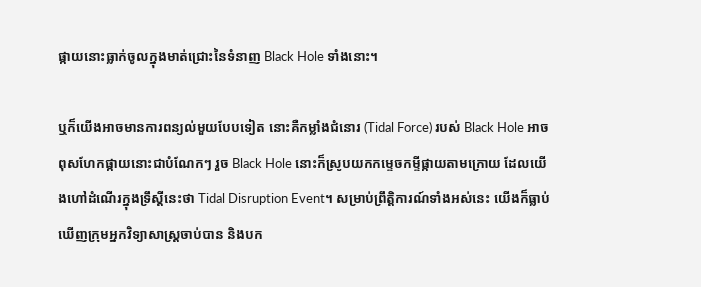ផ្កាយនោះធ្លាក់ចូលក្នុងមាត់ជ្រោះនៃទំនាញ Black Hole ទាំងនោះ។

ឬក៏យើងអាចមានការពន្យល់មួយបែបទៀត នោះគឺកម្លាំងជំនោរ (Tidal Force) របស់ Black Hole អាចពុសហែកផ្កាយនោះជាបំណែកៗ រួច Black Hole នោះក៏ស្រូបយកកម្ទេចកម្ទីផ្កាយតាមក្រោយ ដែលយើងហៅដំណើរក្នុងទ្រឹស្តីនេះថា Tidal Disruption Event។ សម្រាប់ព្រឹត្តិការណ៍ទាំងអស់នេះ យើងក៏ធ្លាប់ឃើញក្រុមអ្នកវិទ្យាសាស្ត្រចាប់បាន និងបក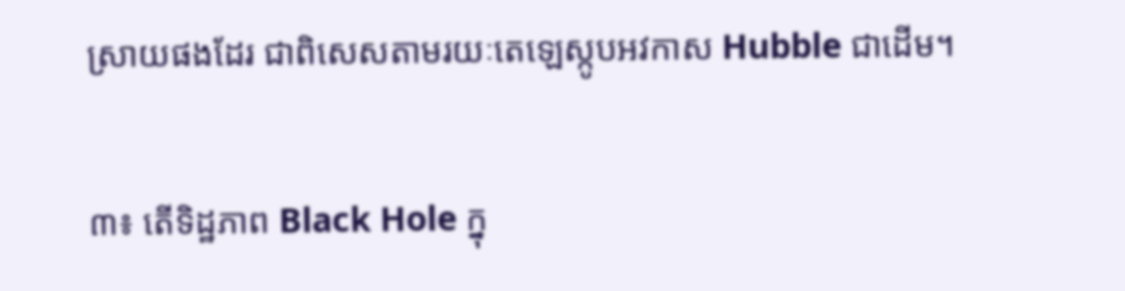ស្រាយផងដែរ ជាពិសេសតាមរយៈតេឡេស្កូបអវកាស Hubble ជាដើម។

៣៖ តើទិដ្ឋភាព Black Hole ក្នុ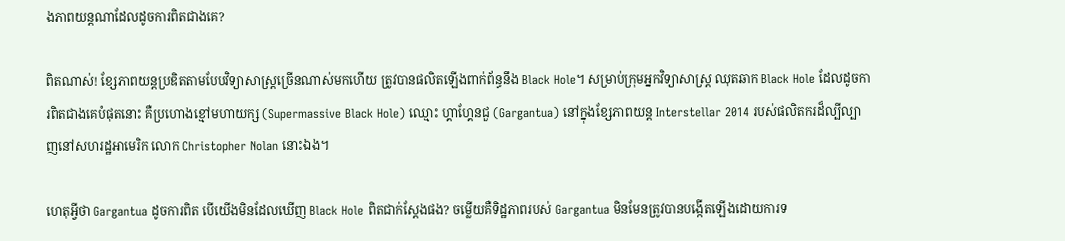ងភាពយន្តណាដែលដូចការពិតជាងគេ?

ពិតណាស់! ខ្សែភាពយន្តប្រឌិតតាមបែបវិទ្យាសាស្ត្រច្រើនណាស់មកហើយ ត្រូវបានផលិតឡើងពាក់ព័ន្ធនឹង Black Hole។ សម្រាប់ក្រុមអ្នកវិទ្យាសាស្ត្រ ឈុតឆាក Black Hole ដែលដូចការពិតជាងគេបំផុតនោះ គឺប្រហោងខ្មៅមហាយក្ស (Supermassive Black Hole) ឈ្មោះ ហ្គាហ្គែនជួ (Gargantua) នៅក្នុងខ្សែភាពយន្ត Interstellar 2014 របស់ផលិតករដ៏ល្បីល្បាញនៅសហរដ្ឋអាមេរិក លោក Christopher Nolan នោះឯង។

ហេតុអ្វីថា Gargantua ដូចការពិត បើយើងមិនដែលឃើញ Black Hole ពិតជាក់ស្តែងផង? ចម្លើយគឺទិដ្ឋភាពរបស់ Gargantua មិនមែនត្រូវបានបង្កើតឡើងដោយការទ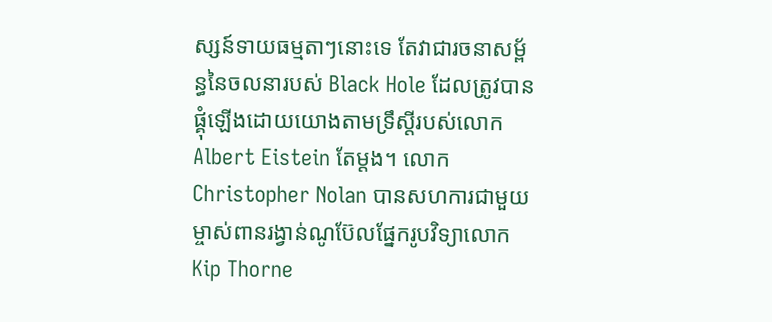ស្សន៍ទាយធម្មតាៗនោះទេ តែវាជារចនាសម្ព័ន្ធនៃចលនារបស់ Black Hole ដែលត្រូវបានផ្គុំឡើងដោយយោងតាមទ្រឹស្តីរបស់លោក Albert Eistein តែម្តង។ លោក Christopher Nolan បានសហការជាមួយម្ចាស់ពានរង្វាន់ណូប៊ែលផ្នែករូបវិទ្យាលោក Kip Thorne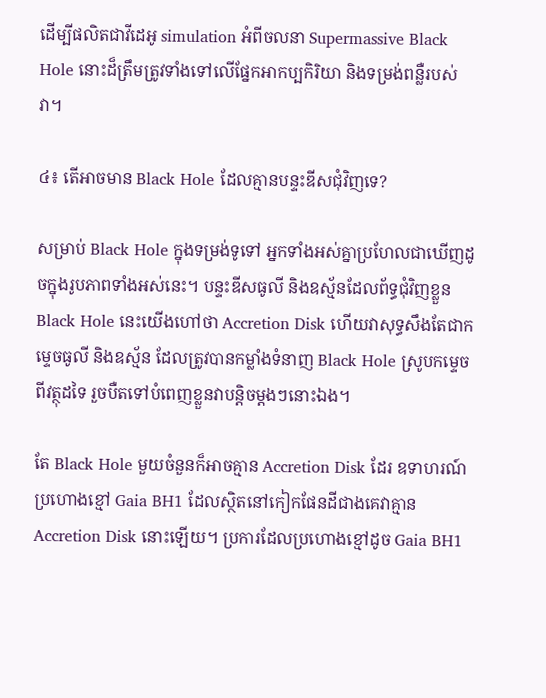ដើម្បីផលិតជាវីដេអូ simulation អំពីចលនា Supermassive Black Hole នោះដ៏ត្រឹមត្រូវទាំងទៅលើផ្នែកអាកប្បកិរិយា និងទម្រង់ពន្លឺរបស់វា។

៤៖ តើអាចមាន Black Hole ដែលគ្មានបន្ទះឌីសជុំវិញទេ?

សម្រាប់ Black Hole ក្នុងទម្រង់ទូទៅ អ្នកទាំងអស់គ្នាប្រហែលជាឃើញដូចក្នុងរូបភាពទាំងអស់នេះ។ បន្ទះឌីសធូលី និងឧស្ម័នដែលព័ទ្ធជុំវិញខ្លួន Black Hole នេះយើងហៅថា Accretion Disk ហើយវាសុទ្ធសឹងតែជាកម្ទេចធូលី និងឧស្ម័ន ដែលត្រូវបានកម្លាំងទំនាញ Black Hole ស្រូបកម្ទេចពីវត្ថុដទៃ រួចបឺតទៅបំពេញខ្លួនវាបន្តិចម្តងៗនោះឯង។

តែ Black Hole មួយចំនួនក៏អាចគ្មាន Accretion Disk ដែរ ឧទាហរណ៍ប្រហោងខ្មៅ Gaia BH1 ដែលស្ថិតនៅកៀកផែនដីជាងគេវាគ្មាន Accretion Disk នោះឡើយ។ ប្រការដែលប្រហោងខ្មៅដូច Gaia BH1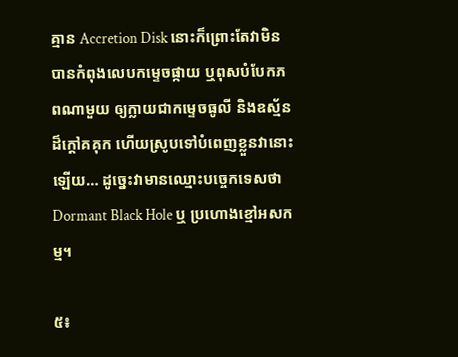គ្មាន Accretion Disk នោះក៏ព្រោះតែវាមិនបានកំពុងលេបកម្ទេចផ្កាយ ឬពុសបំបែកភពណាមួយ ឲ្យក្លាយជាកម្ទេចធូលី និងឧស្ម័នដ៏ក្តៅគគុក ហើយស្រូបទៅបំពេញខ្លួនវានោះឡើយ… ដូច្នេះវាមានឈ្មោះបច្ចេកទេសថា Dormant Black Hole ឬ ប្រហោងខ្មៅអសកម្ម។

៥៖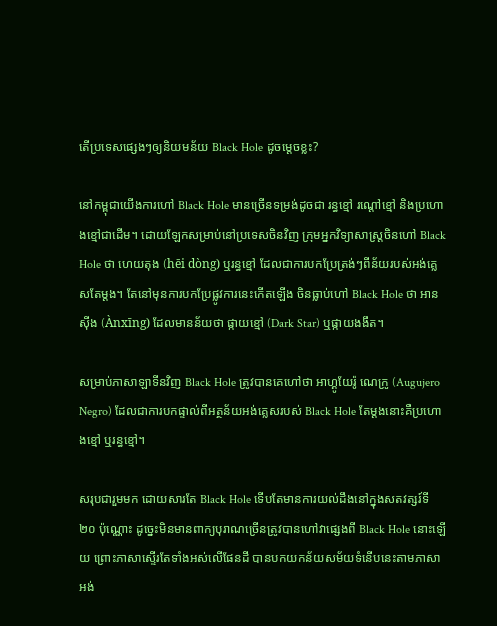តើប្រទេសផ្សេងៗឲ្យនិយមន័យ Black Hole ដូចម្តេចខ្លះ?

នៅកម្ពុជាយើងការហៅ Black Hole មានច្រើនទម្រង់ដូចជា រន្ធខ្មៅ រណ្តៅខ្មៅ និងប្រហោងខ្មៅជាដើម។ ដោយឡែកសម្រាប់នៅប្រទេសចិនវិញ ក្រុមអ្នកវិទ្យាសាស្ត្រចិនហៅ Black Hole ថា ហេយតុង (hēi dòng) ឬរន្ធខ្មៅ ដែលជាការបកប្រែត្រង់ៗពីន័យរបស់អង់គ្លេសតែម្តង។ តែនៅមុនការបកប្រែផ្លូវការនេះកើតឡើង ចិនធ្លាប់ហៅ Black Hole ថា អានស៊ីង (Ànxīng) ដែលមានន័យថា ផ្កាយខ្មៅ (Dark Star) ឬផ្កាយងងឹត។

សម្រាប់ភាសាឡាទីនវិញ Black Hole ត្រូវបានគេហៅថា អាហ្គូយែរ៉ូ ណេក្រូ (Augujero Negro) ដែលជាការបកផ្ទាល់ពីអត្ថន័យអង់គ្លេសរបស់ Black Hole តែម្តងនោះគឺប្រហោងខ្មៅ ឬរន្ធខ្មៅ។

សរុបជារួមមក ដោយសារតែ Black Hole ទើបតែមានការយល់ដឹងនៅក្នុងសតវត្សរ៍ទី ២០ ប៉ុណ្ណោះ ដូច្នេះមិនមានពាក្យបុរាណច្រើនត្រូវបានហៅវាផ្សេងពី Black Hole នោះឡើយ ព្រោះភាសាស្ទើរតែទាំងអស់លើផែនដី បានបកយកន័យសម័យទំនើបនេះតាមភាសាអង់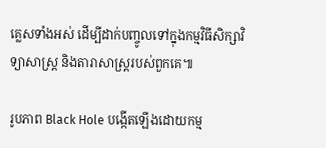គ្លេសទាំងអស់ ដើម្បីដាក់បញ្ចូលទៅក្នុងកម្មវិធីសិក្សាវិទ្យាសាស្ត្រ និងតារាសាស្ត្ររបស់ពួកគេ៕

រូបភាព Black Hole បង្កើតឡើងដោយកម្ម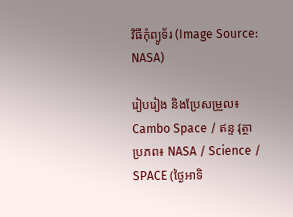វិធីកុំព្យូទ័រ (Image Source: NASA)

រៀបរៀង និងប្រែសម្រួល៖ Cambo Space / ឥន្ទ វុត្ថា
ប្រភព៖ NASA / Science / SPACE (ថ្ងៃអាទិ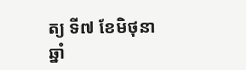ត្យ ទី៧ ខែមិថុនា ឆ្នាំ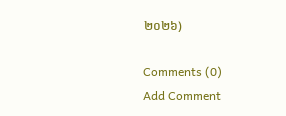២០២៦)

Comments (0)
Add Comment